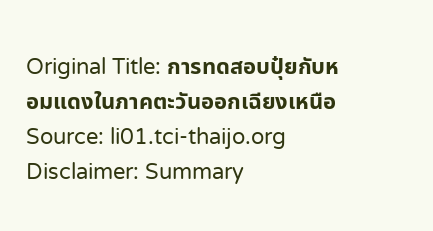Original Title: การทดสอบปุ๋ยกับหอมแดงในภาคตะวันออกเฉียงเหนือ
Source: li01.tci-thaijo.org
Disclaimer: Summary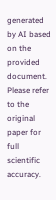generated by AI based on the provided document. Please refer to the original paper for full scientific accuracy.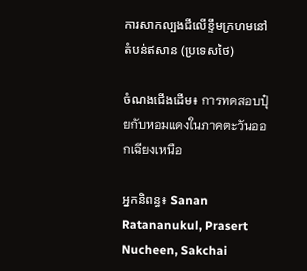ការសាកល្បងជីលើខ្ទឹមក្រហមនៅតំបន់ឥសាន (ប្រទេសថៃ)

ចំណងជើងដើម៖ การทดสอบปุ๋ยกับหอมแดงในภาคตะวันออกเฉียงเหนือ

អ្នកនិពន្ធ៖ Sanan Ratananukul, Prasert Nucheen, Sakchai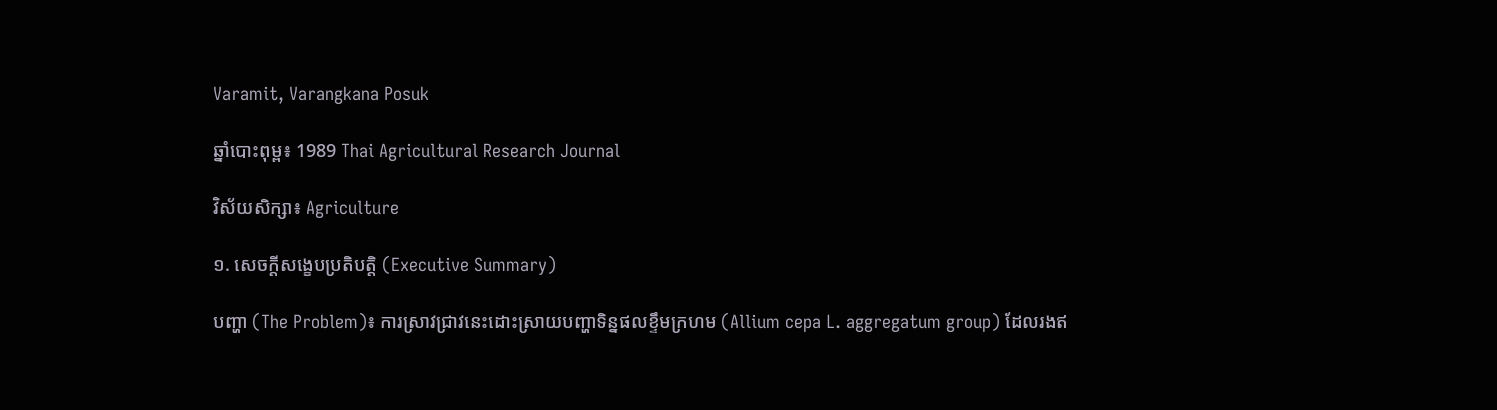Varamit, Varangkana Posuk

ឆ្នាំបោះពុម្ព៖ 1989 Thai Agricultural Research Journal

វិស័យសិក្សា៖ Agriculture

១. សេចក្តីសង្ខេបប្រតិបត្តិ (Executive Summary)

បញ្ហា (The Problem)៖ ការស្រាវជ្រាវនេះដោះស្រាយបញ្ហាទិន្នផលខ្ទឹមក្រហម (Allium cepa L. aggregatum group) ដែលរងឥ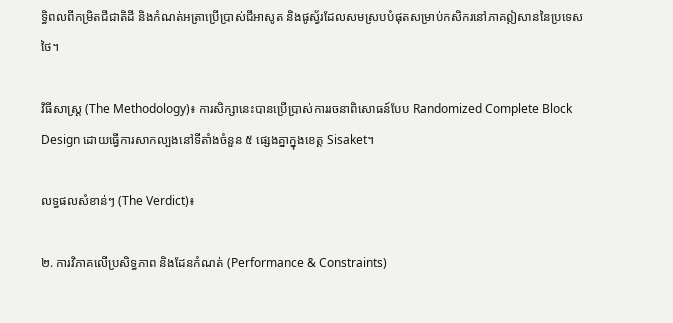ទ្ធិពលពីកម្រិតជីជាតិដី និងកំណត់អត្រាប្រើប្រាស់ជីអាសូត និងផូស្វ័រដែលសមស្របបំផុតសម្រាប់កសិករនៅភាគឦសាននៃប្រទេសថៃ។

វិធីសាស្ត្រ (The Methodology)៖ ការសិក្សានេះបានប្រើប្រាស់ការរចនាពិសោធន៍បែប Randomized Complete Block Design ដោយធ្វើការសាកល្បងនៅទីតាំងចំនួន ៥ ផ្សេងគ្នាក្នុងខេត្ត Sisaket។

លទ្ធផលសំខាន់ៗ (The Verdict)៖

២. ការវិភាគលើប្រសិទ្ធភាព និងដែនកំណត់ (Performance & Constraints)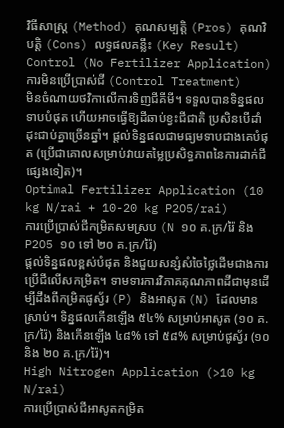វិធីសាស្ត្រ (Method) គុណសម្បត្តិ (Pros) គុណវិបត្តិ (Cons) លទ្ធផលគន្លឹះ (Key Result)
Control (No Fertilizer Application)
ការមិនប្រើប្រាស់ជី (Control Treatment)
មិនចំណាយថវិកាលើការទិញជីគីមី។ ទទួលបានទិន្នផលទាបបំផុត ហើយអាចធ្វើឱ្យដីឆាប់ខ្វះជីជាតិ ប្រសិនបើដាំដុះជាប់គ្នាច្រើនឆ្នាំ។ ផ្តល់ទិន្នផលជាមធ្យមទាបជាងគេបំផុត (ប្រើជាគោលសម្រាប់វាយតម្លៃប្រសិទ្ធភាពនៃការដាក់ជីផ្សេងទៀត)។
Optimal Fertilizer Application (10 kg N/rai + 10-20 kg P2O5/rai)
ការប្រើប្រាស់ជីកម្រិតសមស្រប (N ១០ គ.ក្រ/រ៉ៃ និង P2O5 ១០ ទៅ ២០ គ.ក្រ/រ៉ៃ)
ផ្តល់ទិន្នផលខ្ពស់បំផុត និងជួយសន្សំសំចៃថ្លៃដើមជាងការប្រើជីលើសកម្រិត។ ទាមទារការវិភាគគុណភាពដីជាមុនដើម្បីដឹងពីកម្រិតផូស្វ័រ (P) និងអាសូត (N) ដែលមានស្រាប់។ ទិន្នផលកើនឡើង ៥៤% សម្រាប់អាសូត (១០ គ.ក្រ/រ៉ៃ) និងកើនឡើង ៤៨% ទៅ ៥៨% សម្រាប់ផូស្វ័រ (១០ និង ២០ គ.ក្រ/រ៉ៃ)។
High Nitrogen Application (>10 kg N/rai)
ការប្រើប្រាស់ជីអាសូតកម្រិត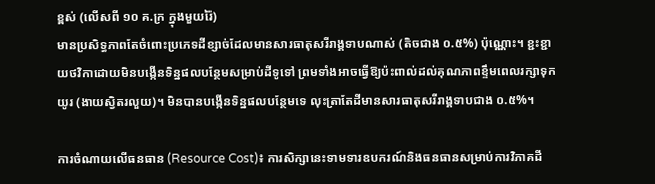ខ្ពស់ (លើសពី ១០ គ.ក្រ ក្នុងមួយរ៉ៃ)
មានប្រសិទ្ធភាពតែចំពោះប្រភេទដីខ្សាច់ដែលមានសារធាតុសរីរាង្គទាបណាស់ (តិចជាង ០.៥%) ប៉ុណ្ណោះ។ ខ្ជះខ្ជាយថវិកាដោយមិនបង្កើនទិន្នផលបន្ថែមសម្រាប់ដីទូទៅ ព្រមទាំងអាចធ្វើឱ្យប៉ះពាល់ដល់គុណភាពខ្ទឹមពេលរក្សាទុកយូរ (ងាយស្វិតរលួយ)។ មិនបានបង្កើនទិន្នផលបន្ថែមទេ លុះត្រាតែដីមានសារធាតុសរីរាង្គទាបជាង ០.៥%។

ការចំណាយលើធនធាន (Resource Cost)៖ ការសិក្សានេះទាមទារឧបករណ៍និងធនធានសម្រាប់ការវិភាគដី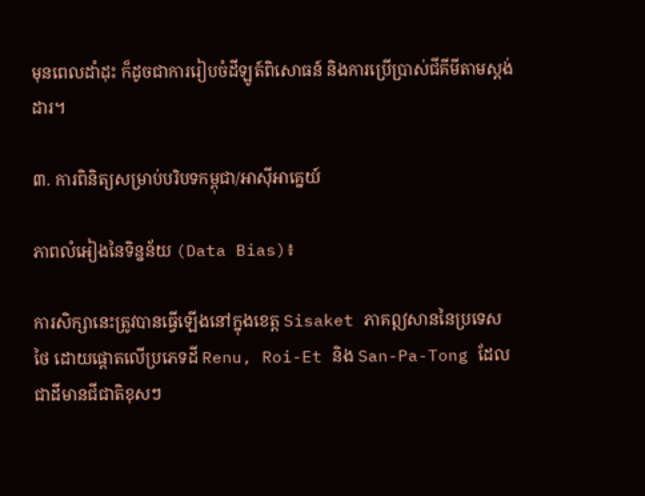មុនពេលដាំដុះ ក៏ដូចជាការរៀបចំដីឡូត៍ពិសោធន៍ និងការប្រើប្រាស់ជីគីមីតាមស្តង់ដារ។

៣. ការពិនិត្យសម្រាប់បរិបទកម្ពុជា/អាស៊ីអាគ្នេយ៍

ភាពលំអៀងនៃទិន្នន័យ (Data Bias)៖

ការសិក្សានេះត្រូវបានធ្វើឡើងនៅក្នុងខេត្ត Sisaket ភាគឦសាននៃប្រទេសថៃ ដោយផ្តោតលើប្រភេទដី Renu, Roi-Et និង San-Pa-Tong ដែលជាដីមានជីជាតិខុសៗ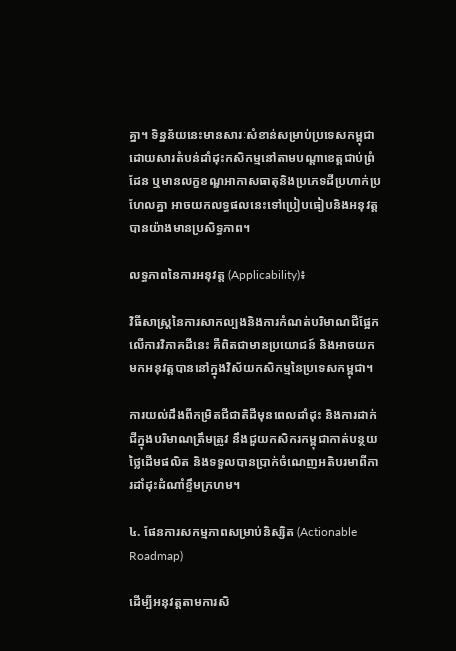គ្នា។ ទិន្នន័យនេះមានសារៈសំខាន់សម្រាប់ប្រទេសកម្ពុជា ដោយសារតំបន់ដាំដុះកសិកម្មនៅតាមបណ្តាខេត្តជាប់ព្រំដែន ឬមានលក្ខខណ្ឌអាកាសធាតុនិងប្រភេទដីប្រហាក់ប្រហែលគ្នា អាចយកលទ្ធផលនេះទៅប្រៀបធៀបនិងអនុវត្តបានយ៉ាងមានប្រសិទ្ធភាព។

លទ្ធភាពនៃការអនុវត្ត (Applicability)៖

វិធីសាស្ត្រនៃការសាកល្បងនិងការកំណត់បរិមាណជីផ្អែកលើការវិភាគដីនេះ គឺពិតជាមានប្រយោជន៍ និងអាចយកមកអនុវត្តបាននៅក្នុងវិស័យកសិកម្មនៃប្រទេសកម្ពុជា។

ការយល់ដឹងពីកម្រិតជីជាតិដីមុនពេលដាំដុះ និងការដាក់ជីក្នុងបរិមាណត្រឹមត្រូវ នឹងជួយកសិករកម្ពុជាកាត់បន្ថយថ្លៃដើមផលិត និងទទួលបានប្រាក់ចំណេញអតិបរមាពីការដាំដុះដំណាំខ្ទឹមក្រហម។

៤. ផែនការសកម្មភាពសម្រាប់និស្សិត (Actionable Roadmap)

ដើម្បីអនុវត្តតាមការសិ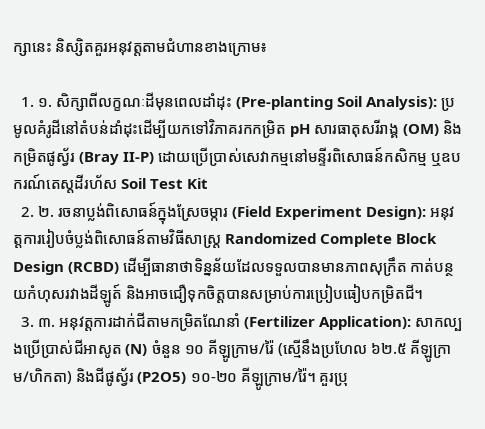ក្សានេះ និស្សិតគួរអនុវត្តតាមជំហានខាងក្រោម៖

  1. ១. សិក្សាពីលក្ខណៈដីមុនពេលដាំដុះ (Pre-planting Soil Analysis): ប្រមូលគំរូដីនៅតំបន់ដាំដុះដើម្បីយកទៅវិភាគរកកម្រិត pH សារធាតុសរីរាង្គ (OM) និងកម្រិតផូស្វ័រ (Bray II-P) ដោយប្រើប្រាស់សេវាកម្មនៅមន្ទីរពិសោធន៍កសិកម្ម ឬឧបករណ៍តេស្តដីរហ័ស Soil Test Kit
  2. ២. រចនាប្លង់ពិសោធន៍ក្នុងស្រែចម្ការ (Field Experiment Design): អនុវត្តការរៀបចំប្លង់ពិសោធន៍តាមវិធីសាស្ត្រ Randomized Complete Block Design (RCBD) ដើម្បីធានាថាទិន្នន័យដែលទទួលបានមានភាពសុក្រឹត កាត់បន្ថយកំហុសរវាងដីឡូត៍ និងអាចជឿទុកចិត្តបានសម្រាប់ការប្រៀបធៀបកម្រិតជី។
  3. ៣. អនុវត្តការដាក់ជីតាមកម្រិតណែនាំ (Fertilizer Application): សាកល្បងប្រើប្រាស់ជីអាសូត (N) ចំនួន ១០ គីឡូក្រាម/រ៉ៃ (ស្មើនឹងប្រហែល ៦២.៥ គីឡូក្រាម/ហិកតា) និងជីផូស្វ័រ (P2O5) ១០-២០ គីឡូក្រាម/រ៉ៃ។ គួរប្រុ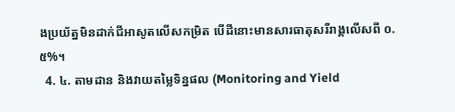ងប្រយ័ត្នមិនដាក់ជីអាសូតលើសកម្រិត បើដីនោះមានសារធាតុសរីរាង្គលើសពី ០.៥%។
  4. ៤. តាមដាន និងវាយតម្លៃទិន្នផល (Monitoring and Yield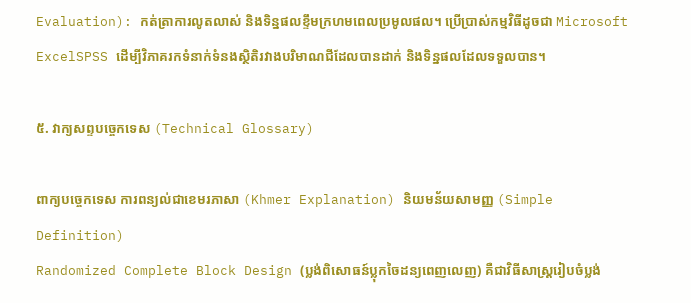Evaluation): កត់ត្រាការលូតលាស់ និងទិន្នផលខ្ទឹមក្រហមពេលប្រមូលផល។ ប្រើប្រាស់កម្មវិធីដូចជា Microsoft ExcelSPSS ដើម្បីវិភាគរកទំនាក់ទំនងស្ថិតិរវាងបរិមាណជីដែលបានដាក់ និងទិន្នផលដែលទទួលបាន។

៥. វាក្យសព្ទបច្ចេកទេស (Technical Glossary)

ពាក្យបច្ចេកទេស ការពន្យល់ជាខេមរភាសា (Khmer Explanation) និយមន័យសាមញ្ញ (Simple Definition)
Randomized Complete Block Design (ប្លង់ពិសោធន៍ប្លុកចៃដន្យពេញលេញ) គឺជាវិធីសាស្ត្ររៀបចំប្លង់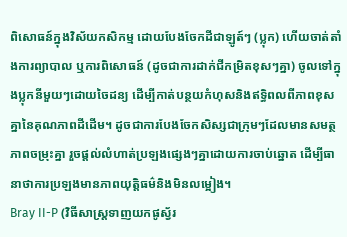ពិសោធន៍ក្នុងវិស័យកសិកម្ម ដោយបែងចែកដីជាឡូត៍ៗ (ប្លុក) ហើយចាត់តាំងការព្យាបាល ឬការពិសោធន៍ (ដូចជាការដាក់ជីកម្រិតខុសៗគ្នា) ចូលទៅក្នុងប្លុកនីមួយៗដោយចៃដន្យ ដើម្បីកាត់បន្ថយកំហុសនិងឥទ្ធិពលពីភាពខុសគ្នានៃគុណភាពដីដើម។ ដូចជាការបែងចែកសិស្សជាក្រុមៗដែលមានសមត្ថភាពចម្រុះគ្នា រួចផ្តល់លំហាត់ប្រឡងផ្សេងៗគ្នាដោយការចាប់ឆ្នោត ដើម្បីធានាថាការប្រឡងមានភាពយុត្តិធម៌និងមិនលម្អៀង។
Bray II-P (វិធីសាស្ត្រទាញយកផូស្វ័រ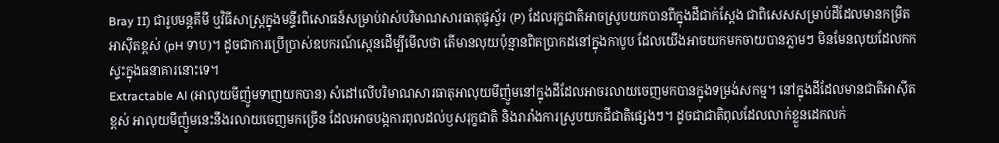Bray II) ជារូបមន្តគីមី ឬវិធីសាស្ត្រក្នុងមន្ទីរពិសោធន៍សម្រាប់វាស់បរិមាណសារធាតុផូស្វ័រ (P) ដែលរុក្ខជាតិអាចស្រូបយកបានពីក្នុងដីជាក់ស្តែង ជាពិសេសសម្រាប់ដីដែលមានកម្រិតអាស៊ីតខ្ពស់ (pH ទាប)។ ដូចជាការប្រើប្រាស់ឧបករណ៍ស្កេនដើម្បីមើលថា តើមានលុយប៉ុន្មានពិតប្រាកដនៅក្នុងកាបូប ដែលយើងអាចយកមកចាយបានភ្លាមៗ មិនមែនលុយដែលកកស្ទះក្នុងធនាគារនោះទេ។
Extractable Al (អាលុយមីញ៉ូមទាញយកបាន) សំដៅលើបរិមាណសារធាតុអាលុយមីញ៉ូមនៅក្នុងដីដែលអាចរលាយចេញមកបានក្នុងទម្រង់សកម្ម។ នៅក្នុងដីដែលមានជាតិអាស៊ីតខ្ពស់ អាលុយមីញ៉ូមនេះនឹងរលាយចេញមកច្រើន ដែលអាចបង្កការពុលដល់ឫសរុក្ខជាតិ និងរារាំងការស្រូបយកជីជាតិផ្សេងៗ។ ដូចជាជាតិពុលដែលលាក់ខ្លួនដេកលក់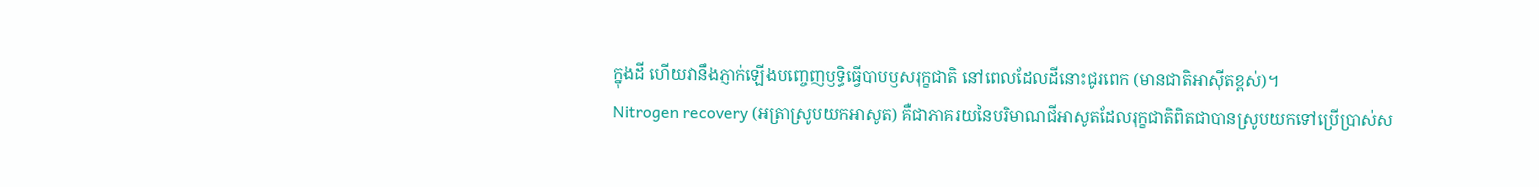ក្នុងដី ហើយវានឹងភ្ញាក់ឡើងបញ្ចេញឫទ្ធិធ្វើបាបឫសរុក្ខជាតិ នៅពេលដែលដីនោះជូរពេក (មានជាតិអាស៊ីតខ្ពស់)។
Nitrogen recovery (អត្រាស្រូបយកអាសូត) គឺជាភាគរយនៃបរិមាណជីអាសូតដែលរុក្ខជាតិពិតជាបានស្រូបយកទៅប្រើប្រាស់ស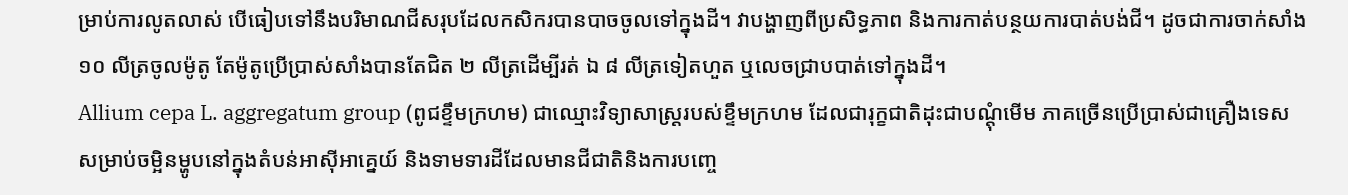ម្រាប់ការលូតលាស់ បើធៀបទៅនឹងបរិមាណជីសរុបដែលកសិករបានបាចចូលទៅក្នុងដី។ វាបង្ហាញពីប្រសិទ្ធភាព និងការកាត់បន្ថយការបាត់បង់ជី។ ដូចជាការចាក់សាំង ១០ លីត្រចូលម៉ូតូ តែម៉ូតូប្រើប្រាស់សាំងបានតែជិត ២ លីត្រដើម្បីរត់ ឯ ៨ លីត្រទៀតហួត ឬលេចជ្រាបបាត់ទៅក្នុងដី។
Allium cepa L. aggregatum group (ពូជខ្ទឹមក្រហម) ជាឈ្មោះវិទ្យាសាស្ត្ររបស់ខ្ទឹមក្រហម ដែលជារុក្ខជាតិដុះជាបណ្តុំមើម ភាគច្រើនប្រើប្រាស់ជាគ្រឿងទេសសម្រាប់ចម្អិនម្ហូបនៅក្នុងតំបន់អាស៊ីអាគ្នេយ៍ និងទាមទារដីដែលមានជីជាតិនិងការបញ្ចេ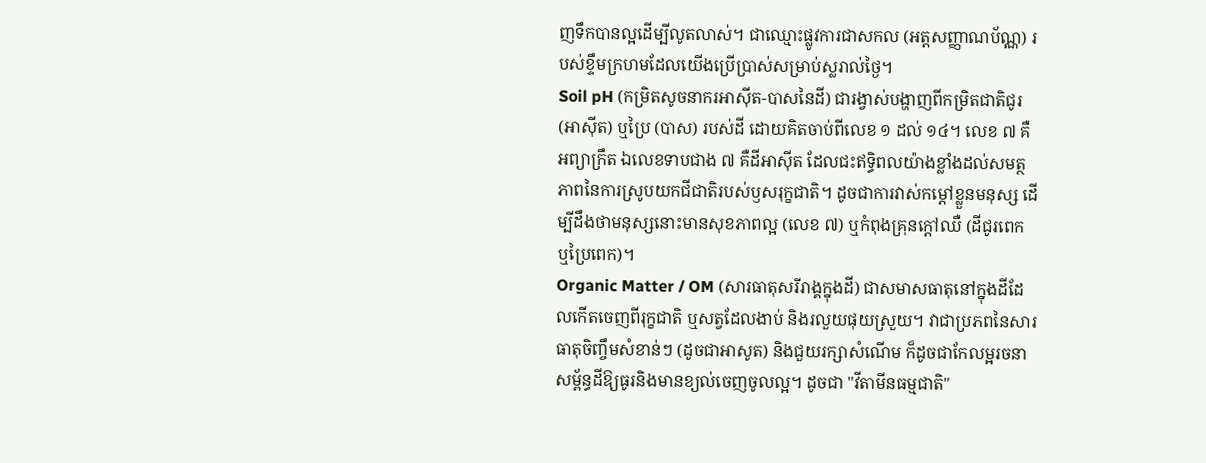ញទឹកបានល្អដើម្បីលូតលាស់។ ជាឈ្មោះផ្លូវការជាសកល (អត្តសញ្ញាណប័ណ្ណ) របស់ខ្ទឹមក្រហមដែលយើងប្រើប្រាស់សម្រាប់ស្លរាល់ថ្ងៃ។
Soil pH (កម្រិតសូចនាករអាស៊ីត-បាសនៃដី) ជារង្វាស់បង្ហាញពីកម្រិតជាតិជូរ (អាស៊ីត) ឬប្រៃ (បាស) របស់ដី ដោយគិតចាប់ពីលេខ ១ ដល់ ១៤។ លេខ ៧ គឺអព្យាក្រឹត ឯលេខទាបជាង ៧ គឺដីអាស៊ីត ដែលជះឥទ្ធិពលយ៉ាងខ្លាំងដល់សមត្ថភាពនៃការស្រូបយកជីជាតិរបស់ឫសរុក្ខជាតិ។ ដូចជាការវាស់កម្តៅខ្លួនមនុស្ស ដើម្បីដឹងថាមនុស្សនោះមានសុខភាពល្អ (លេខ ៧) ឬកំពុងគ្រុនក្តៅឈឺ (ដីជូរពេក ឬប្រៃពេក)។
Organic Matter / OM (សារធាតុសរីរាង្គក្នុងដី) ជាសមាសធាតុនៅក្នុងដីដែលកើតចេញពីរុក្ខជាតិ ឬសត្វដែលងាប់ និងរលួយផុយស្រួយ។ វាជាប្រភពនៃសារធាតុចិញ្ចឹមសំខាន់ៗ (ដូចជាអាសូត) និងជួយរក្សាសំណើម ក៏ដូចជាកែលម្អរចនាសម្ព័ន្ធដីឱ្យធូរនិងមានខ្យល់ចេញចូលល្អ។ ដូចជា "វីតាមីនធម្មជាតិ"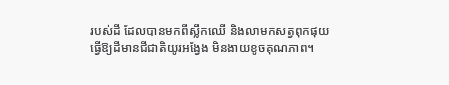របស់ដី ដែលបានមកពីស្លឹកឈើ និងលាមកសត្វពុកផុយ ធ្វើឱ្យដីមានជីជាតិយូរអង្វែង មិនងាយខូចគុណភាព។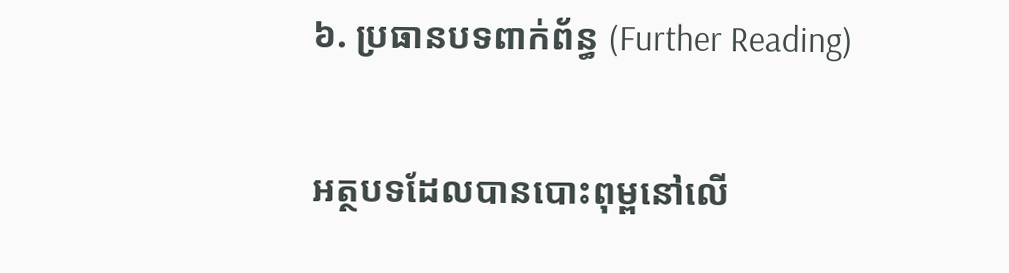៦. ប្រធានបទពាក់ព័ន្ធ (Further Reading)

អត្ថបទដែលបានបោះពុម្ពនៅលើ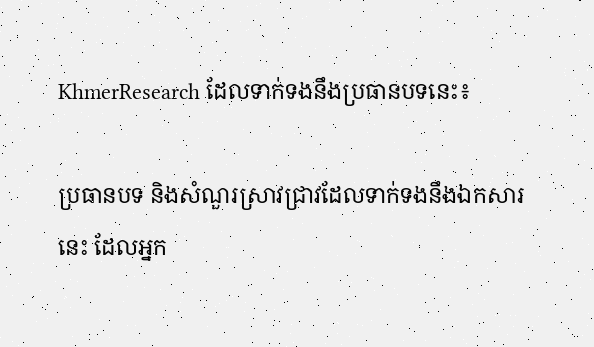KhmerResearch ដែលទាក់ទងនឹងប្រធានបទនេះ៖

ប្រធានបទ និងសំណួរស្រាវជ្រាវដែលទាក់ទងនឹងឯកសារនេះ ដែលអ្នក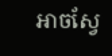អាចស្វែ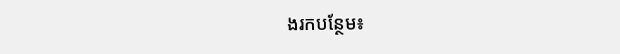ងរកបន្ថែម៖